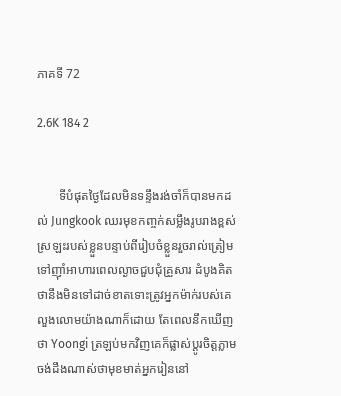ភាគទី 72

2.6K 184 2


       ទីបំផុតថ្ងៃដែលមិនទន្ទឹងរង់ចាំក៏បានមកដល់ Jungkook ឈរមុខកញ្ចក់សម្លឹងរូបរាងខ្ពស់ស្រឡះរបស់ខ្លួនបន្ទាប់ពីរៀបចំខ្លួនរួចរាល់ត្រៀមទៅញ៉ាំអាហារពេលល្ងាចជួបជុំគ្រួសារ ដំបូងគិតថានឹងមិនទៅដាច់ខាតទោះត្រូវអ្នកម៉ាក់របស់គេលួងលោមយ៉ាងណាក៏ដោយ តែពេលនឹកឃើញថា Yoongi ត្រឡប់មកវិញគេក៏ផ្លាស់ប្តូរចិត្តភ្លាម ចង់ដឹងណាស់ថាមុខមាត់អ្នករៀននៅ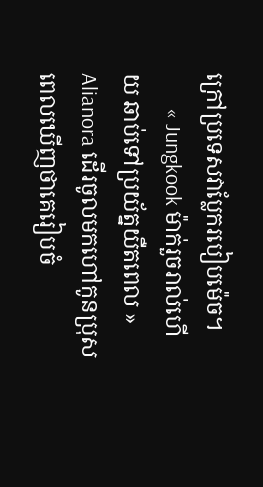ក្រៅប្រទេសវាប្លែករបៀបម៉េច។
       « Jungkook ម៉ាក់រួចរាល់ហើយ ឆាប់ទៅប្រយ័ត្នយឺតពេល » Alianora ដើរចូលមកហៅកូនប្រុសពេលឃើញថាគេរៀបចំ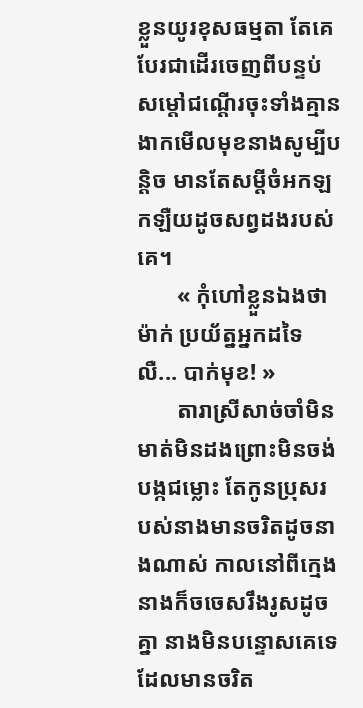ខ្លួនយូរខុសធម្មតា តែគេបែរជាដើរចេញពីបន្ទប់សម្តៅជណ្តើរចុះទាំងគ្មានងាកមើលមុខនាងសូម្បីបន្តិច មានតែសម្តីចំអកឡកឡឺយដូចសព្វដងរបស់គេ។
       « កុំហៅខ្លួនឯងថាម៉ាក់ ប្រយ័ត្នអ្នកដទៃលឺ... បាក់មុខ! »
       តារាស្រីសាច់ចាំមិនមាត់មិនដងព្រោះមិនចង់បង្កជម្លោះ តែកូនប្រុសរបស់នាងមានចរិតដូចនាងណាស់ កាលនៅពីក្មេងនាងក៏ចចេសរឹងរូសដូចគ្នា នាងមិនបន្ទោសគេទេដែលមានចរិត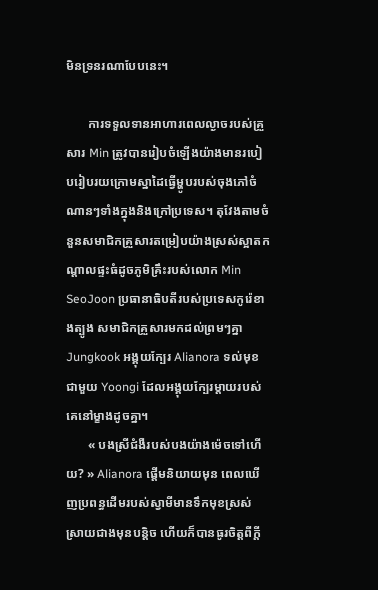មិនទ្រនរណាបែបនេះ។

       ការទទួលទានអាហារពេលល្ងាចរបស់គ្រួសារ Min ត្រូវបានរៀបចំឡើងយ៉ាងមានរបៀបរៀបរយក្រោមស្នាដៃធ្វើម្ហូបរបស់ចុងភៅចំណានៗទាំងក្នុងនិងក្រៅប្រទេស។ តុវែងតាមចំនួនសមាជិកគ្រួសារតម្រៀបយ៉ាងស្រស់ស្អាតកណ្តាលផ្ទះធំដូចភូមិគ្រឹះរបស់លោក Min SeoJoon ប្រធានាធិបតីរបស់ប្រទេសកូរ៉េខាងត្បូង សមាជិកគ្រួសារមកដល់ព្រមៗគ្នា Jungkook អង្គុយក្បែរ Alianora ទល់មុខជាមួយ Yoongi ដែលអង្គុយក្បែរម្តាយរបស់គេនៅម្ខាងដូចគ្នា។
       « បងស្រីជំងឺរបស់បងយ៉ាងម៉េចទៅហើយ? » Alianora ផ្តើមនិយាយមុន ពេលឃើញប្រពន្ធដើមរបស់ស្វាមីមានទឹកមុខស្រស់ស្រាយជាងមុនបន្តិច ហើយក៏បានធូរចិត្តពីក្តី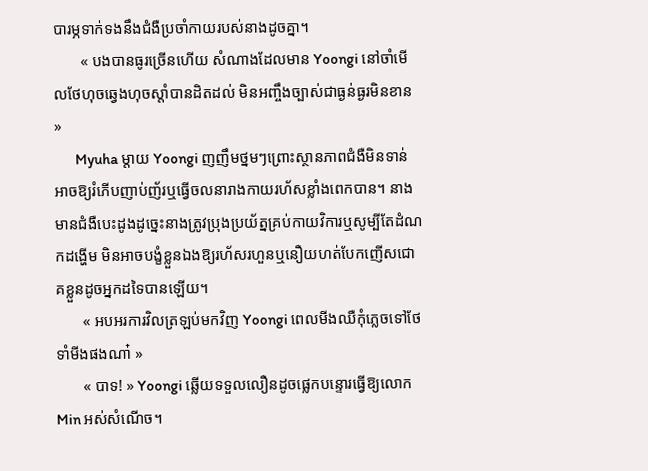បារម្ភទាក់ទងនឹងជំងឺប្រចាំកាយរបស់នាងដូចគ្នា។
       « បងបានធូរច្រើនហើយ សំណាងដែលមាន Yoongi នៅចាំមើលថែហុចឆ្វេងហុចស្តាំបានដិតដល់ មិនអញ្ចឹងច្បាស់ជាធ្ងន់ធ្ងរមិនខាន »
       Myuha ម្តាយ Yoongi ញញឹមថ្នមៗព្រោះស្ថានភាពជំងឺមិនទាន់អាចឱ្យរំភើបញាប់ញ័រឬធ្វើចលនារាងកាយរហ័សខ្លាំងពេកបាន។ នាងមានជំងឺបេះដូងដូច្នេះនាងត្រូវប្រុងប្រយ័ត្នគ្រប់កាយវិការឬសូម្បីតែដំណកដង្ហើម មិនអាចបង្ខំខ្លួនឯងឱ្យរហ័សរហួនឬនឿយហត់បែកញើសជោគខ្លួនដូចអ្នកដទៃបានឡើយ។
       « អបអរការវិលត្រឡប់មកវិញ Yoongi ពេលមីងឈឺកុំភ្លេចទៅថែទាំមីងផងណា៎ »
       « បាទ! » Yoongi ឆ្លើយទទួលលឿនដូចផ្លេកបន្ទោរធ្វើឱ្យលោក Min អស់សំណើច។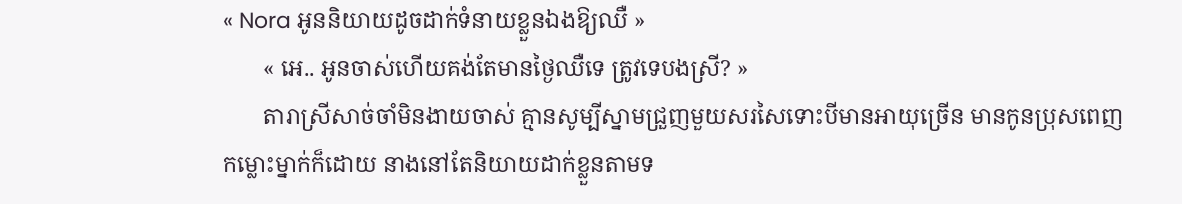« Nora អូននិយាយដូចដាក់ទំនាយខ្លួនឯងឱ្យឈឺ »
       « អេ.. អូនចាស់ហើយគង់តែមានថ្ងៃឈឺទេ ត្រូវទេបងស្រី? »
       តារាស្រីសាច់ចាំមិនងាយចាស់ គ្មានសូម្បីស្នាមជ្រួញមួយសរសៃទោះបីមានអាយុច្រើន មានកូនប្រុសពេញកម្លោះម្នាក់ក៏ដោយ នាងនៅតែនិយាយដាក់ខ្លួនតាមទ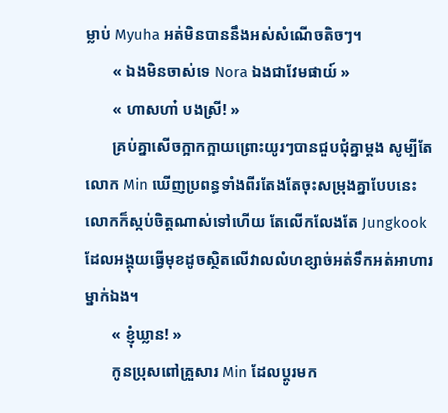ម្លាប់ Myuha អត់មិនបាននឹងអស់សំណើចតិចៗ។
       « ឯងមិនចាស់ទេ Nora ឯងជាវែមផាយ៍ »
       « ហាសហា៎ បងស្រី! »
       គ្រប់គ្នាសើចក្អាកក្អាយព្រោះយូរៗបានជួបជុំគ្នាម្តង សូម្បីតែលោក Min ឃើញប្រពន្ធទាំងពីរតែងតែចុះសម្រុងគ្នាបែបនេះលោកក៏ស្កប់ចិត្តណាស់ទៅហើយ តែលើកលែងតែ Jungkook ដែលអង្គុយធ្វើមុខដូចស្ថិតលើវាលលំហខ្សាច់អត់ទឹកអត់អាហារម្នាក់ឯង។
       « ខ្ញុំឃ្លាន! »
       កូនប្រុសពៅគ្រួសារ Min ដែលប្តូរមក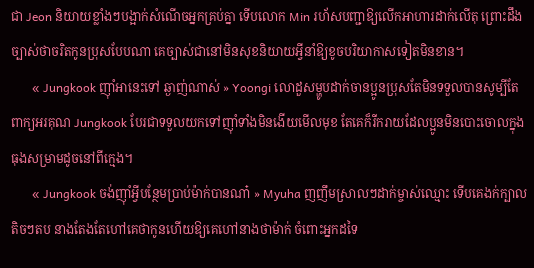ជា Jeon និយាយខ្លាំងៗបង្អាក់សំណើចអ្នកគ្រប់គ្នា ទើបលោក Min រហ័សបញ្ជាឱ្យលើកអាហារដាក់លើតុ ព្រោះដឹងច្បាស់ថាចរិតកូនប្រុសបែបណា គេច្បាស់ជានៅមិនសុខនិយាយអ្វីនាំឱ្យខូចបរិយាកាសទៀតមិនខាន។
       « Jungkook ញ៉ាំអានេះទៅ ឆ្ងាញ់ណាស់ » Yoongi លោដួសម្ហូបដាក់ចានប្អូនប្រុសតែមិនទទួលបានសូម្បីតែពាក្យអរគុណ Jungkook បែរជាទទួលយកទៅញ៉ាំទាំងមិនងើយមើលមុខ តែគេក៏រីករាយដែលប្អូនមិនបោះចោលក្នុងធុងសម្រាមដូចនៅពីក្មេង។
       « Jungkook ចង់ញ៉ាំអ្វីបន្ថែមប្រាប់ម៉ាក់បានណា៎ » Myuha ញញឹមស្រាលៗដាក់ម្ចាស់ឈ្មោះ ទើបគេងក់ក្បាលតិចៗតប នាងតែងតែហៅគេថាកូនហើយឱ្យគេហៅនាងថាម៉ាក់ ចំពោះអ្នកដទៃ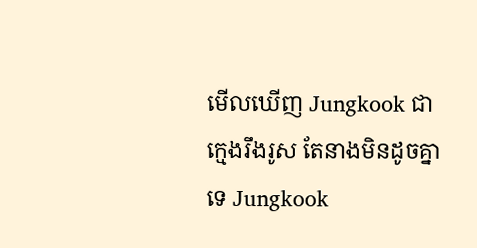មើលឃើញ Jungkook ជាក្មេងរឹងរូស តែនាងមិនដូចគ្នាទេ Jungkook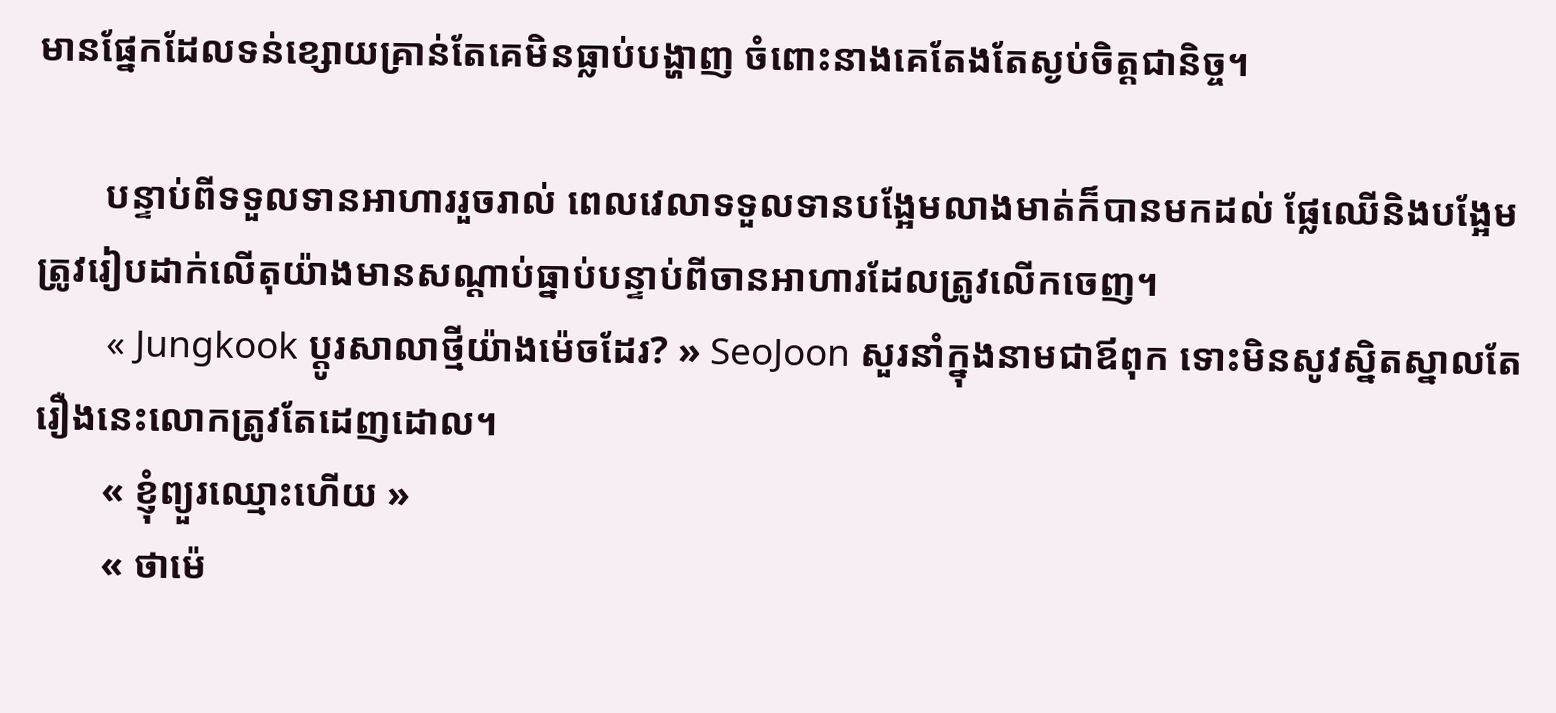មានផ្នែកដែលទន់ខ្សោយគ្រាន់តែគេមិនធ្លាប់បង្ហាញ ចំពោះនាងគេតែងតែស្ងប់ចិត្តជានិច្ច។

       បន្ទាប់ពីទទួលទានអាហាររួចរាល់ ពេលវេលាទទួលទានបង្អែមលាងមាត់ក៏បានមកដល់ ផ្លែឈើនិងបង្អែមត្រូវរៀបដាក់លើតុយ៉ាងមានសណ្តាប់ធ្នាប់បន្ទាប់ពីចានអាហារដែលត្រូវលើកចេញ។
       « Jungkook ប្តូរសាលាថ្មីយ៉ាងម៉េចដែរ? » SeoJoon សួរនាំក្នុងនាមជាឪពុក ទោះមិនសូវស្និតស្នាលតែរឿងនេះលោកត្រូវតែដេញដោល។
       « ខ្ញុំព្យួរឈ្មោះហើយ »
       « ថាម៉េ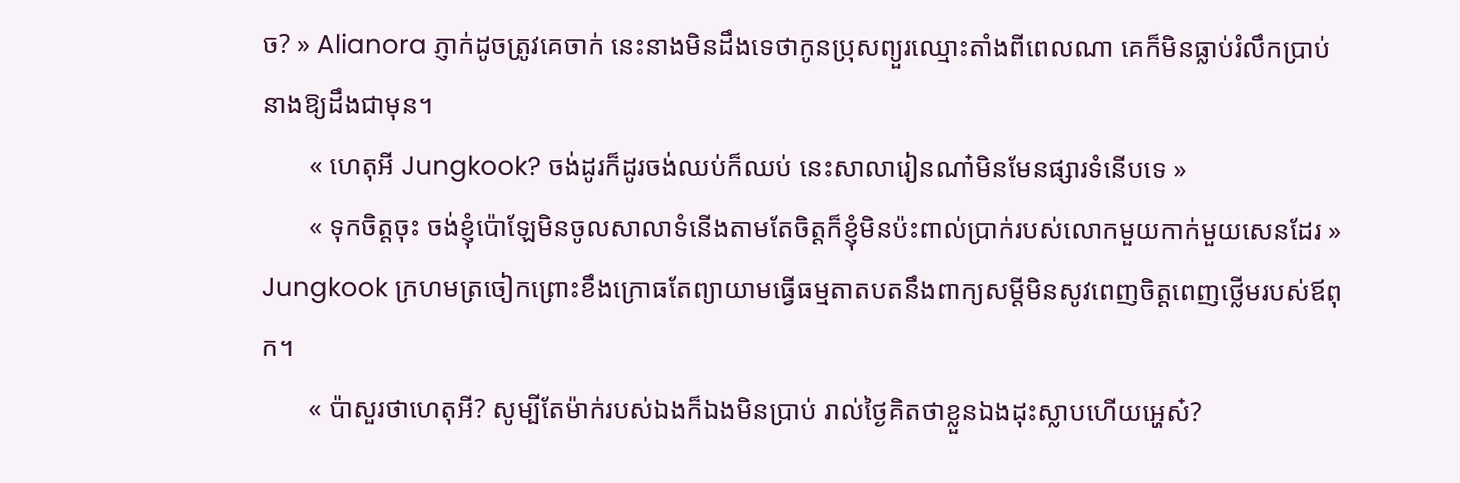ច? » Alianora ភ្ញាក់ដូចត្រូវគេចាក់ នេះនាងមិនដឹងទេថាកូនប្រុសព្យួរឈ្មោះតាំងពីពេលណា គេក៏មិនធ្លាប់រំលឹកប្រាប់នាងឱ្យដឹងជាមុន។
       « ហេតុអី Jungkook? ចង់ដូរក៏ដូរចង់ឈប់ក៏ឈប់ នេះសាលារៀនណា៎មិនមែនផ្សារទំនើបទេ »
       « ទុកចិត្តចុះ ចង់ខ្ញុំប៉ោឡែមិនចូលសាលាទំនើងតាមតែចិត្តក៏ខ្ញុំមិនប៉ះពាល់ប្រាក់របស់លោកមួយកាក់មួយសេនដែរ » Jungkook ក្រហមត្រចៀកព្រោះខឹងក្រោធតែព្យាយាមធ្វើធម្មតាតបតនឹងពាក្យសម្តីមិនសូវពេញចិត្តពេញថ្លើមរបស់ឪពុក។
       « ប៉ាសួរថាហេតុអី? សូម្បីតែម៉ាក់របស់ឯងក៏ឯងមិនប្រាប់ រាល់ថ្ងៃគិតថាខ្លួនឯងដុះស្លាបហើយអ្ហេស៎?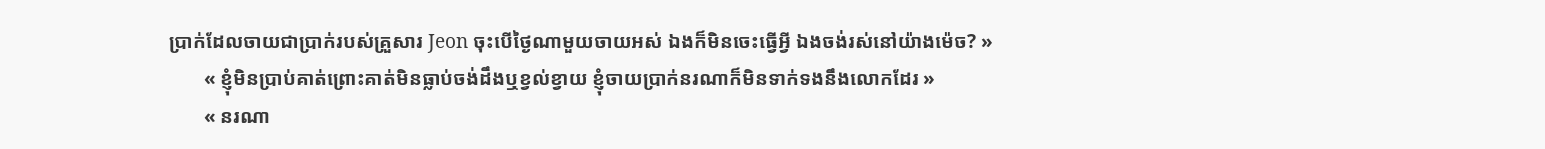ប្រាក់ដែលចាយជាប្រាក់របស់គ្រួសារ Jeon ចុះបើថ្ងៃណាមួយចាយអស់ ឯងក៏មិនចេះធ្វើអ្វី ឯងចង់រស់នៅយ៉ាងម៉េច? »
       « ខ្ញុំមិនប្រាប់គាត់ព្រោះគាត់មិនធ្លាប់ចង់ដឹងឬខ្វល់ខ្វាយ ខ្ញុំចាយប្រាក់នរណាក៏មិនទាក់ទងនឹងលោកដែរ »
       « នរណា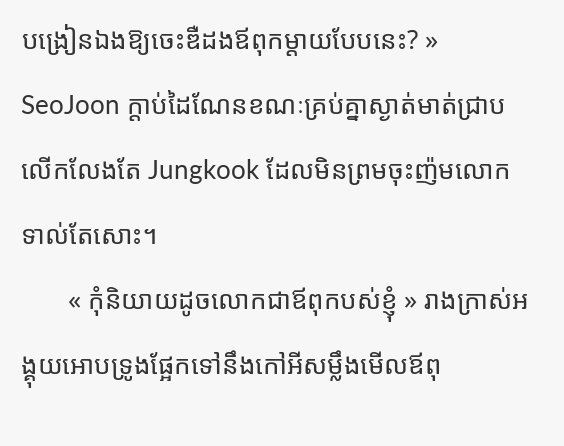បង្រៀនឯងឱ្យចេះឌឺដងឪពុកម្តាយបែបនេះ? » SeoJoon ក្តាប់ដៃណែនខណៈគ្រប់គ្នាស្ងាត់មាត់ជ្រាប លើកលែងតែ Jungkook ដែលមិនព្រមចុះញ៉មលោកទាល់តែសោះ។
       « កុំនិយាយដូចលោកជាឪពុកបស់ខ្ញុំ » រាងក្រាស់អង្គុយអោបទ្រូងផ្អែកទៅនឹងកៅអីសម្លឹងមើលឪពុ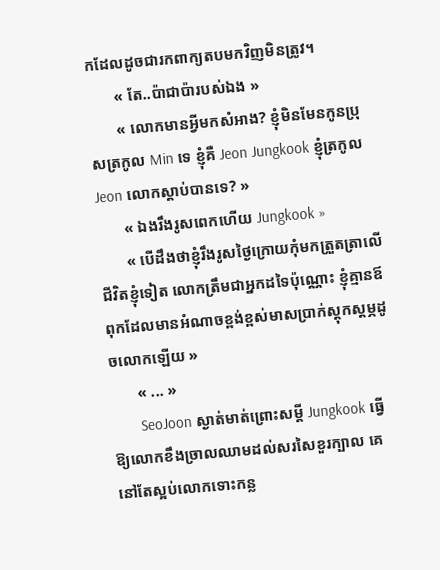កដែលដូចជារកពាក្យតបមកវិញមិនត្រូវ។
       « តែ..ប៉ាជាប៉ារបស់ឯង »
       « លោកមានអ្វីមកសំអាង? ខ្ញុំមិនមែនកូនប្រុសត្រកូល Min ទេ ខ្ញុំគឺ Jeon Jungkook ខ្ញុំត្រកូល Jeon លោកស្តាប់បានទេ? »
       « ឯងរឹងរូសពេកហើយ Jungkook »
       « បើដឹងថាខ្ញុំរឹងរូសថ្ងៃក្រោយកុំមកត្រួតត្រាលើជីវិតខ្ញុំទៀត លោកត្រឹមជាអ្នកដទៃប៉ុណ្ណោះ ខ្ញុំគ្មានឪពុកដែលមានអំណាចខ្ពង់ខ្ពស់មាសប្រាក់ស្តុកស្តម្ភដូចលោកឡើយ »
       « ... »
       SeoJoon ស្ងាត់មាត់ព្រោះសម្តី Jungkook ធ្វើឱ្យលោកខឹងច្រាលឈាមដល់សរសៃខួរក្បាល គេនៅតែស្អប់លោកទោះកន្ល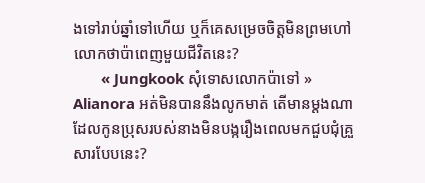ងទៅរាប់ឆ្នាំទៅហើយ ឬក៏គេសម្រេចចិត្តមិនព្រមហៅលោកថាប៉ាពេញមួយជីវិតនេះ?
       « Jungkook សុំទោសលោកប៉ាទៅ » Alianora អត់មិនបាននឹងលូកមាត់ តើមានម្តងណាដែលកូនប្រុសរបស់នាងមិនបង្ករឿងពេលមកជួបជុំគ្រួសារបែបនេះ?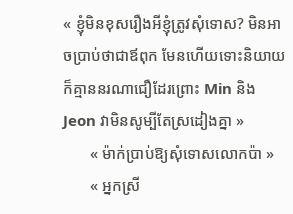« ខ្ញុំមិនខុសរឿងអីខ្ញុំត្រូវសុំទោស? មិនអាចប្រាប់ថាជាឪពុក មែនហើយទោះនិយាយក៏គ្មាននរណាជឿដែរព្រោះ Min និង Jeon វាមិនសូម្បីតែស្រដៀងគ្នា »
       « ម៉ាក់ប្រាប់ឱ្យសុំទោសលោកប៉ា »
       « អ្នកស្រី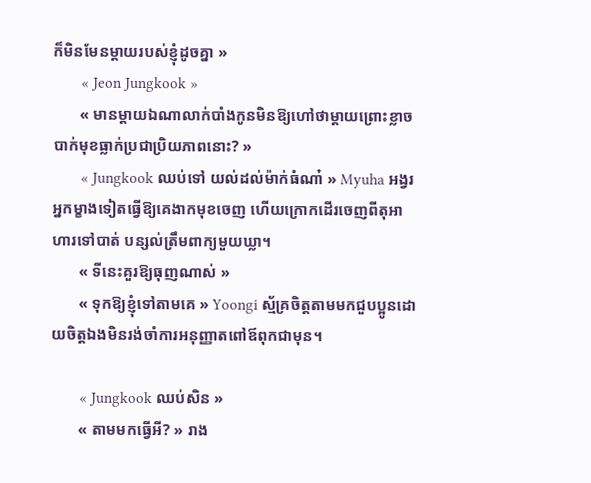ក៏មិនមែនម្តាយរបស់ខ្ញុំដូចគ្នា »
       « Jeon Jungkook »
       « មានម្តាយឯណាលាក់បាំងកូនមិនឱ្យហៅថាម្តាយព្រោះខ្លាចបាក់មុខធ្លាក់ប្រជាប្រិយភាពនោះ? »
       « Jungkook ឈប់ទៅ យល់ដល់ម៉ាក់ធំណា៎ » Myuha អង្វរអ្នកម្ខាងទៀតធ្វើឱ្យគេងាកមុខចេញ ហើយក្រោកដើរចេញពីតុអាហារទៅបាត់ បន្សល់ត្រឹមពាក្យមួយឃ្លា។
       « ទីនេះគួរឱ្យធុញណាស់ »
       « ទុកឱ្យខ្ញុំទៅតាមគេ » Yoongi ស្ម័គ្រចិត្តតាមមកជួបប្អូនដោយចិត្តឯងមិនរង់ចាំការអនុញ្ញាតពៅឪពុកជាមុន។

       « Jungkook ឈប់សិន »
       « តាមមកធ្វើអី? » រាង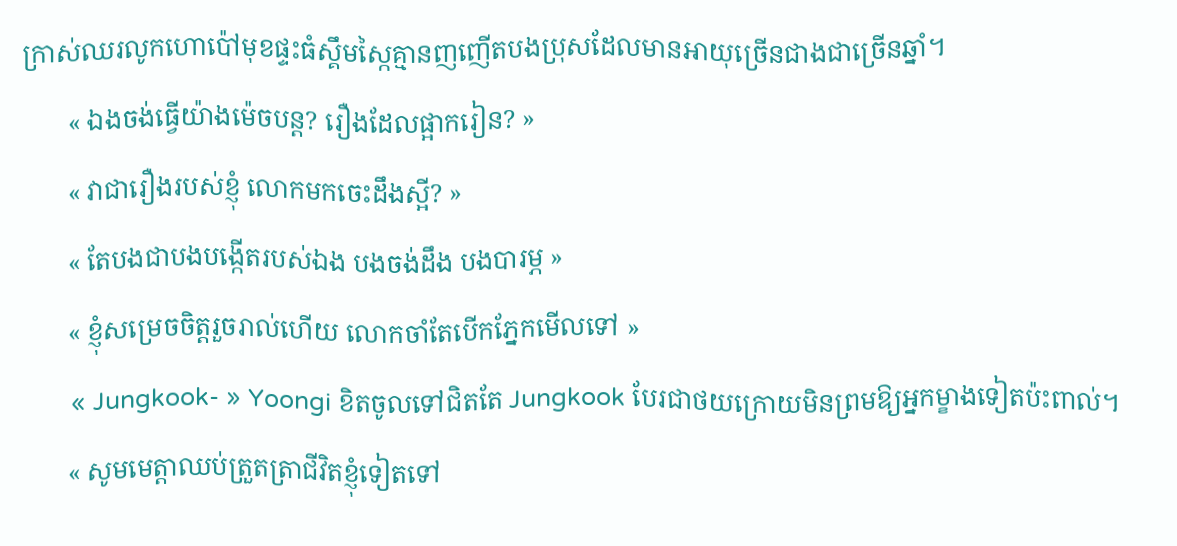ក្រាស់ឈរលូកហោប៉ៅមុខផ្ទះធំស្គឹមស្កៃគ្មានញញើតបងប្រុសដែលមានអាយុច្រើនជាងជាច្រើនឆ្នាំ។
       « ឯងចង់ធ្វើយ៉ាងម៉េចបន្ត? រឿងដែលផ្អាករៀន? »
       « វាជារឿងរបស់ខ្ញុំ លោកមកចេះដឹងស្អី? »
       « តែបងជាបងបង្កើតរបស់ឯង បងចង់ដឹង បងបារម្ភ »
       « ខ្ញុំសម្រេចចិត្តរួចរាល់ហើយ លោកចាំតែបើកភ្នែកមើលទៅ »
       « Jungkook- » Yoongi ខិតចូលទៅជិតតែ Jungkook បែរជាថយក្រោយមិនព្រមឱ្យអ្នកម្ខាងទៀតប៉ះពាល់។
       « សូមមេត្តាឈប់ត្រួតត្រាជីវិតខ្ញុំទៀតទៅ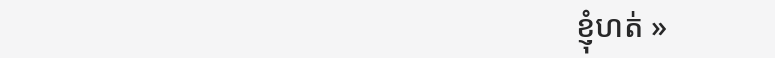ខ្ញុំហត់ »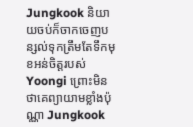Jungkook និយាយចប់ក៏ចាកចេញបន្សល់ទុកត្រឹមតែទឹកមុខអន់ចិត្តរបស់ Yoongi ព្រោះមិនថាគេព្យាយាមខ្លាំងប៉ុណ្ណា Jungkook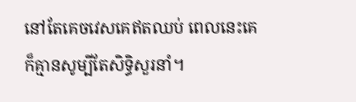នៅតែគេចវេសគេឥតឈប់ ពេលនេះគេក៏គ្មានសូម្បីតែសិទ្ធិសួរនាំ។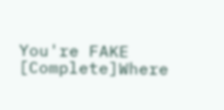You're FAKE [Complete]Where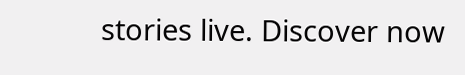stories live. Discover now